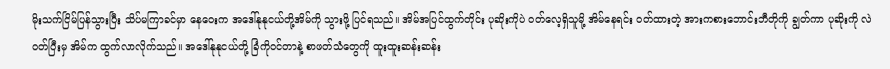မိုးသက်ငြိမ်ပြန်သွားပြီး သိပ်မကြာခင်မှာ နေဝေးက အဒေါ်နုနုငယ်တို့အိမ်ကို သွားဖို့ ပြင်ရသည်။ အိမ်အပြင်ထွက်တိုင်း ပုဆိုးကိုပဲ ဝတ်လေ့ရှိသူမို့ အိမ်နေရင်း ဝတ်ထားတဲ့ အားကစားဘောင်းဘီတိုကို ချွတ်ကာ ပုဆိုးကို လဲဝတ်ပြီးမှ အိမ်က ထွက်လာလိုက်သည်။ အဒေါ်နုနုငယ်တို့ ခြံကိုဝင်တာနဲ့ စာဖတ်သံတွေကို ထူးထူးဆန်းဆန်း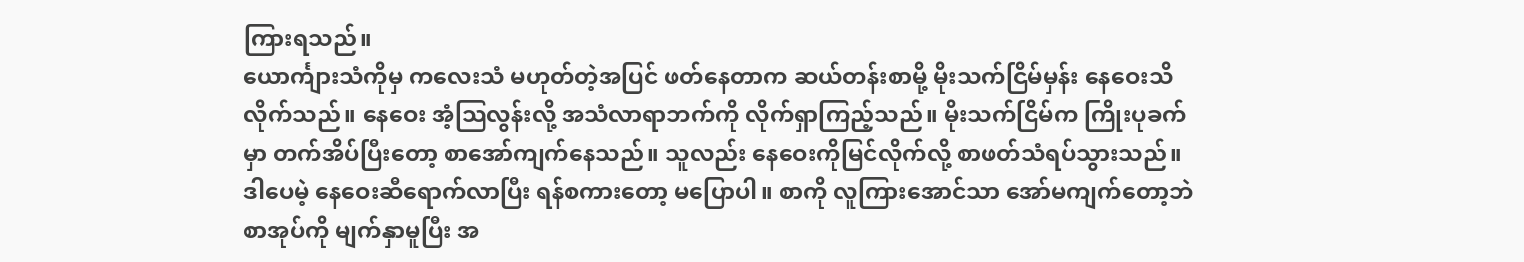ကြားရသည်။
ယောင်္ကျားသံကိုမှ ကလေးသံ မဟုတ်တဲ့အပြင် ဖတ်နေတာက ဆယ်တန်းစာမို့ မိုးသက်ငြိမ်မှန်း နေဝေးသိလိုက်သည်။ နေဝေး အံ့သြလွန်းလို့ အသံလာရာဘက်ကို လိုက်ရှာကြည့်သည်။ မိုးသက်ငြိမ်က ကြိုးပုခက်မှာ တက်အိပ်ပြီးတော့ စာအော်ကျက်နေသည်။ သူလည်း နေဝေးကိုမြင်လိုက်လို့ စာဖတ်သံရပ်သွားသည်။ ဒါပေမဲ့ နေဝေးဆီရောက်လာပြီး ရန်စကားတော့ မပြောပါ။ စာကို လူကြားအောင်သာ အော်မကျက်တော့ဘဲ စာအုပ်ကို မျက်နှာမူပြီး အ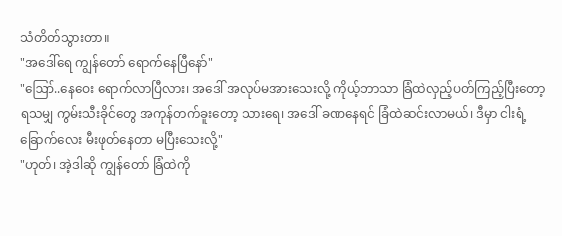သံတိတ်သွားတာ။
"အဒေါ်ရေ ကျွန်တော် ရောက်နေပြီနော်"
"ဪ..နေဝေး ရောက်လာပြီလား၊ အဒေါ် အလုပ်မအားသေးလို့ ကိုယ့်ဘာသာ ခြံထဲလှည့်ပတ်ကြည့်ပြီးတော့ ရသမျှ ကွမ်းသီးခိုင်တွေ အကုန်တက်ခူးတော့ သားရေ၊ အဒေါ် ခဏနေရင် ခြံထဲဆင်းလာမယ်၊ ဒီမှာ ငါးရံ့ခြောက်လေး မီးဖုတ်နေတာ မပြီးသေးလို့"
"ဟုတ်၊ အဲ့ဒါဆို ကျွန်တော် ခြံထဲကို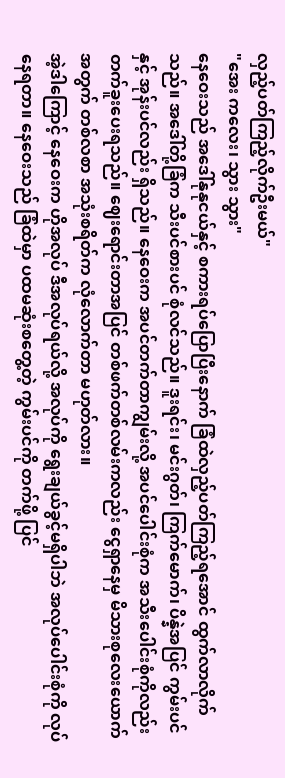လှည့်ပတ်ကြည့်လိုက်ဦးမယ်"
"အေး ကလေး၊ သွား သွား"
နေဝေးသည် အဒေါ်နုနုငယ်နှင့် စကားရပ်ပြောပြီးနောက် ခြံထဲလှည့်ပတ်ကြည့်ရအောင် ထွက်လာလိုက်သည်။ အဒေါ်တို့ခြံက သီးပင်စားပင် စုံလင်သည်။ ဒူးရင်း၊ မင်းဂွတ်၊ ကြက်မောက်၊ ပိန္နဲအပြင် ကွမ်းပင်နှင့် အုန်းပင်လည်း ရှိသည်။ နေဝေးက အပင်တက်တာကျွမ်းလို့ အပင်ပေါင်းစုံက အသီးပေါင်းစုံကိုလည်း တက်ခူးပေးရသည်။ ဈေးရောင်းတာအပြင် တစ်ဖက်တစ်လမ်းကလည်း ငွေရှာနေမှ မိသားစုလေးယောက်အတွက် တစ်လစာ အသုံးစရိတ်က လုံလောက်တာ မဟုတ်လား။
အဲ့ဒါကြောင့် နေဝေးက ဟိုအလုပ် ဒီအလုပ်ရယ်လို့ အလုပ်ကို ရွေးချယ်ခွင့်မရှိပါဘဲ အလုပ်ပေါင်းစုံကို လုပ်နေရတာ။ နေဝေးသည် ခြံထဲမှာ ပထမဆုံးစတွေ့တဲ့ ကွမ်းပင်ကို တက်ဖို့ ပြင်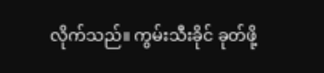လိုက်သည်။ ကွမ်းသီးခိုင် ခုတ်ဖို့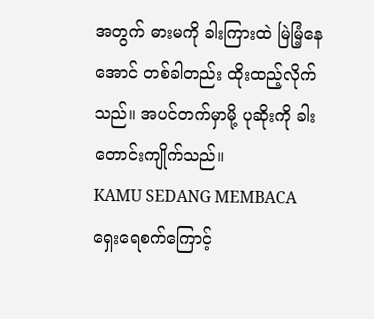အတွက် ဓားမကို ခါးကြားထဲ မြဲမြံ့နေအောင် တစ်ခါတည်း ထိုးထည့်လိုက်သည်။ အပင်တက်မှာမို့ ပုဆိုးကို ခါးတောင်းကျိုက်သည်။
KAMU SEDANG MEMBACA
ရှေးရေစက်ကြောင့်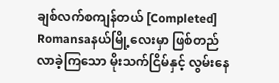ချစ်လက်စကျန်တယ် [Completed]
Romansaနယ်မြို့လေးမှာ ဖြစ်တည်လာခဲ့ကြသော မိုးသက်ငြိမ်နှင့် လွမ်းနေ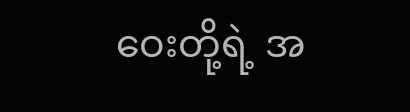ဝေးတို့ရဲ့ အ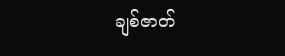ချစ်ဇာတ်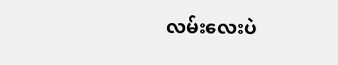လမ်းလေးပဲ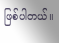ဖြစ်ပါတယ်။